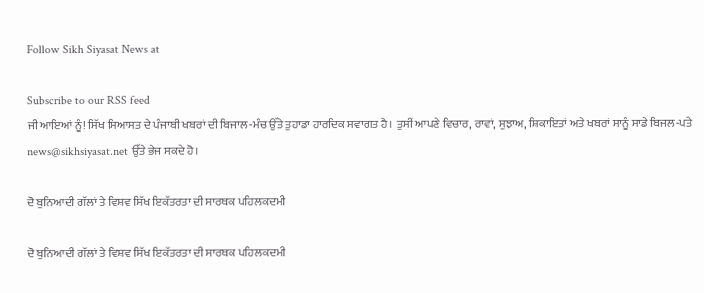Follow Sikh Siyasat News at

Subscribe to our RSS feed
ਜੀ ਆਇਆਂ ਨੂੰ! ਸਿੱਖ ਸਿਆਸਤ ਦੇ ਪੰਜਾਬੀ ਖਬਰਾਂ ਦੀ ਬਿਜਾਲ-ਮੰਚ ਉੱਤੇ ਤੁਹਾਡਾ ਹਾਰਦਿਕ ਸਵਾਗਤ ਹੈ। ਤੁਸੀਂ ਆਪਣੇ ਵਿਚਾਰ, ਰਾਵਾਂ, ਸੁਝਾਅ, ਸ਼ਿਕਾਇਤਾਂ ਅਤੇ ਖਬਰਾਂ ਸਾਨੂੰ ਸਾਡੇ ਬਿਜਲ-ਪਤੇ news@sikhsiyasat.net ਉੱਤੇ ਭੇਜ ਸਕਦੇ ਹੋ।

ਦੋ ਬੁਨਿਆਦੀ ਗੱਲਾਂ ਤੇ ਵਿਸ਼ਵ ਸਿੱਖ ਇਕੱਤਰਤਾ ਦੀ ਸਾਰਥਕ ਪਹਿਲਕਦਮੀ

ਦੋ ਬੁਨਿਆਦੀ ਗੱਲਾਂ ਤੇ ਵਿਸ਼ਵ ਸਿੱਖ ਇਕੱਤਰਤਾ ਦੀ ਸਾਰਥਕ ਪਹਿਲਕਦਮੀ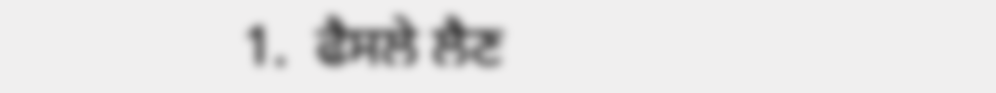1.  ਫੈਸਲੇ ਲੈਣ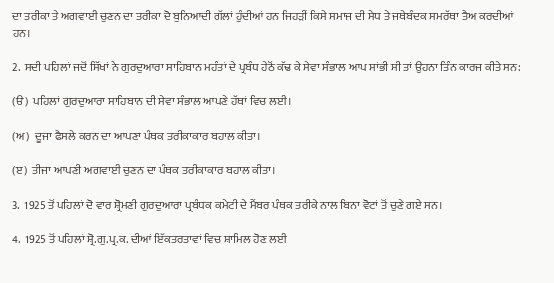ਦਾ ਤਰੀਕਾ ਤੇ ਅਗਵਾਈ ਚੁਣਨ ਦਾ ਤਰੀਕਾ ਦੋ ਬੁਨਿਆਦੀ ਗੱਲਾਂ ਹੁੰਦੀਆਂ ਹਨ ਜਿਹੜੀਂ ਕਿਸੇ ਸਮਾਜ ਦੀ ਸੇਧ ਤੇ ਜਥੇਬੰਦਕ ਸਮਰੱਥਾ ਤੈਅ ਕਰਦੀਆਂ ਹਨ।

2.  ਸਦੀ ਪਹਿਲਾਂ ਜਦੋਂ ਸਿੱਖਾਂ ਨੇ ਗੁਰਦੁਆਰਾ ਸਾਹਿਬਾਨ ਮਹੰਤਾਂ ਦੇ ਪ੍ਰਬੰਧ ਹੇਠੋਂ ਕੱਢ ਕੇ ਸੇਵਾ ਸੰਭਾਲ ਆਪ ਸਾਂਭੀ ਸੀ ਤਾਂ ਉਹਨਾ ਤਿੰਨ ਕਾਰਜ ਕੀਤੇ ਸਨ:

(ੳ)  ਪਹਿਲਾਂ ਗੁਰਦੁਆਰਾ ਸਾਹਿਬਾਨ ਦੀ ਸੇਵਾ ਸੰਭਾਲ ਆਪਣੇ ਹੱਥਾਂ ਵਿਚ ਲਈ।

(ਅ)  ਦੂਜਾ ਫੈਸਲੇ ਕਰਨ ਦਾ ਆਪਣਾ ਪੰਥਕ ਤਰੀਕਾਕਾਰ ਬਹਾਲ ਕੀਤਾ।

(ੲ)  ਤੀਜਾ ਆਪਣੀ ਅਗਵਾਈ ਚੁਣਨ ਦਾ ਪੰਥਕ ਤਰੀਕਾਕਾਰ ਬਹਾਲ ਕੀਤਾ।

3.  1925 ਤੋਂ ਪਹਿਲਾਂ ਦੋ ਵਾਰ ਸ਼੍ਰੋਮਣੀ ਗੁਰਦੁਆਰਾ ਪ੍ਰਬੰਧਕ ਕਮੇਟੀ ਦੇ ਮੈਂਬਰ ਪੰਥਕ ਤਰੀਕੇ ਨਾਲ ਬਿਨਾ ਵੋਟਾਂ ਤੋਂ ਚੁਣੇ ਗਏ ਸਨ।

4.  1925 ਤੋਂ ਪਹਿਲਾਂ ਸ਼੍ਰੋ.ਗੁ.ਪ੍ਰ.ਕ. ਦੀਆਂ ਇੱਕਤਰਤਾਵਾਂ ਵਿਚ ਸ਼ਾਮਿਲ ਹੋਣ ਲਈ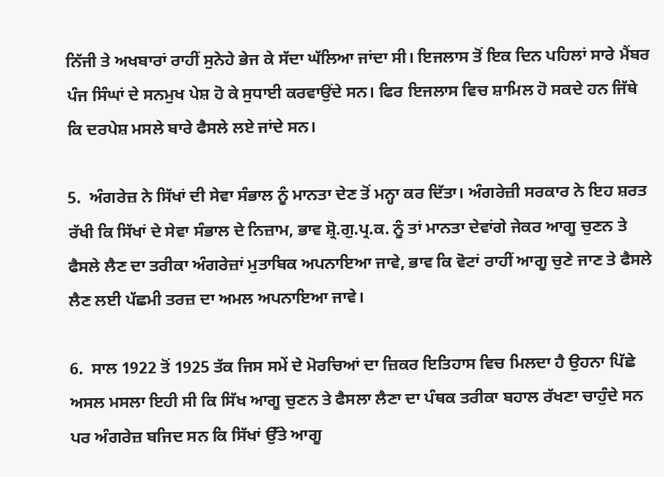ਨਿੱਜੀ ਤੇ ਅਖਬਾਰਾਂ ਰਾਹੀਂ ਸੁਨੇਹੇ ਭੇਜ ਕੇ ਸੱਦਾ ਘੱਲਿਆ ਜਾਂਦਾ ਸੀ। ਇਜਲਾਸ ਤੋਂ ਇਕ ਦਿਨ ਪਹਿਲਾਂ ਸਾਰੇ ਮੈਂਬਰ ਪੰਜ ਸਿੰਘਾਂ ਦੇ ਸਨਮੁਖ ਪੇਸ਼ ਹੋ ਕੇ ਸੁਧਾਈ ਕਰਵਾਉਂਦੇ ਸਨ। ਫਿਰ ਇਜਲਾਸ ਵਿਚ ਸ਼ਾਮਿਲ ਹੋ ਸਕਦੇ ਹਨ ਜਿੱਥੇ ਕਿ ਦਰਪੇਸ਼ ਮਸਲੇ ਬਾਰੇ ਫੈਸਲੇ ਲਏ ਜਾਂਦੇ ਸਨ।

5.  ਅੰਗਰੇਜ਼ ਨੇ ਸਿੱਖਾਂ ਦੀ ਸੇਵਾ ਸੰਭਾਲ ਨੂੰ ਮਾਨਤਾ ਦੇਣ ਤੋਂ ਮਨ੍ਹਾ ਕਰ ਦਿੱਤਾ। ਅੰਗਰੇਜ਼ੀ ਸਰਕਾਰ ਨੇ ਇਹ ਸ਼ਰਤ ਰੱਖੀ ਕਿ ਸਿੱਖਾਂ ਦੇ ਸੇਵਾ ਸੰਭਾਲ ਦੇ ਨਿਜ਼ਾਮ, ਭਾਵ ਸ਼੍ਰੋ.ਗੁ.ਪ੍ਰ.ਕ. ਨੂੰ ਤਾਂ ਮਾਨਤਾ ਦੇਵਾਂਗੇ ਜੇਕਰ ਆਗੂ ਚੁਣਨ ਤੇ ਫੈਸਲੇ ਲੈਣ ਦਾ ਤਰੀਕਾ ਅੰਗਰੇਜ਼ਾਂ ਮੁਤਾਬਿਕ ਅਪਨਾਇਆ ਜਾਵੇ, ਭਾਵ ਕਿ ਵੋਟਾਂ ਰਾਹੀਂ ਆਗੂ ਚੁਣੇ ਜਾਣ ਤੇ ਫੈਸਲੇ ਲੈਣ ਲਈ ਪੱਛਮੀ ਤਰਜ਼ ਦਾ ਅਮਲ ਅਪਨਾਇਆ ਜਾਵੇ।

6.  ਸਾਲ 1922 ਤੋਂ 1925 ਤੱਕ ਜਿਸ ਸਮੇਂ ਦੇ ਮੋਰਚਿਆਂ ਦਾ ਜ਼ਿਕਰ ਇਤਿਹਾਸ ਵਿਚ ਮਿਲਦਾ ਹੈ ਉਹਨਾ ਪਿੱਛੇ ਅਸਲ ਮਸਲਾ ਇਹੀ ਸੀ ਕਿ ਸਿੱਖ ਆਗੂ ਚੁਣਨ ਤੇ ਫੈਸਲਾ ਲੈਣਾ ਦਾ ਪੰਥਕ ਤਰੀਕਾ ਬਹਾਲ ਰੱਖਣਾ ਚਾਹੁੰਦੇ ਸਨ ਪਰ ਅੰਗਰੇਜ਼ ਬਜਿਦ ਸਨ ਕਿ ਸਿੱਖਾਂ ਉੱਤੇ ਆਗੂ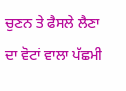ਚੁਣਨ ਤੇ ਫੈਸਲੇ ਲੈਣਾ ਦਾ ਵੋਟਾਂ ਵਾਲਾ ਪੱਛਮੀ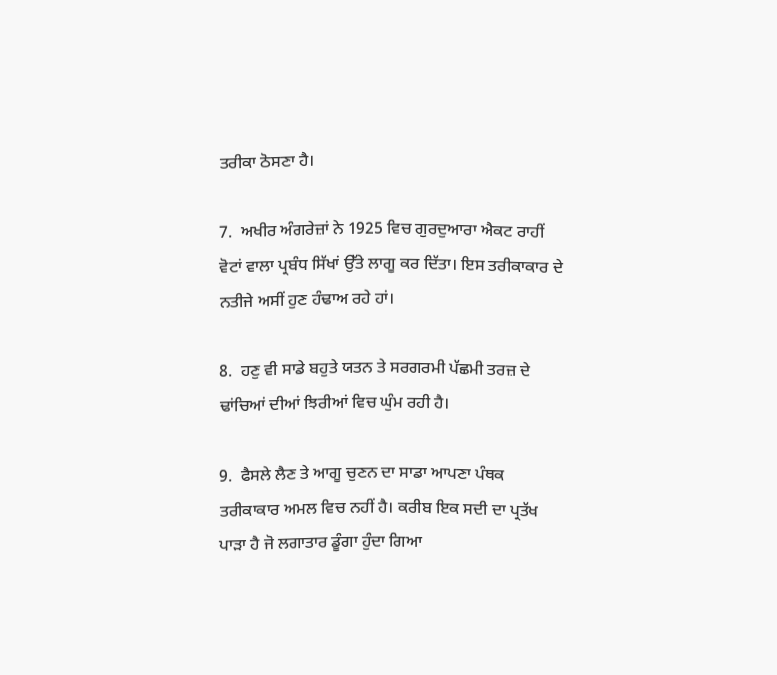ਤਰੀਕਾ ਠੋਸਣਾ ਹੈ।

7.  ਅਖੀਰ ਅੰਗਰੇਜ਼ਾਂ ਨੇ 1925 ਵਿਚ ਗੁਰਦੁਆਰਾ ਐਕਟ ਰਾਹੀਂ ਵੋਟਾਂ ਵਾਲਾ ਪ੍ਰਬੰਧ ਸਿੱਖਾਂ ਉੱਤੇ ਲਾਗੂ ਕਰ ਦਿੱਤਾ। ਇਸ ਤਰੀਕਾਕਾਰ ਦੇ ਨਤੀਜੇ ਅਸੀਂ ਹੁਣ ਹੰਢਾਅ ਰਹੇ ਹਾਂ।

8.  ਹਣੁ ਵੀ ਸਾਡੇ ਬਹੁਤੇ ਯਤਨ ਤੇ ਸਰਗਰਮੀ ਪੱਛਮੀ ਤਰਜ਼ ਦੇ ਢਾਂਚਿਆਂ ਦੀਆਂ ਝਿਰੀਆਂ ਵਿਚ ਘੁੰਮ ਰਹੀ ਹੈ।

9.  ਫੈਸਲੇ ਲੈਣ ਤੇ ਆਗੂ ਚੁਣਨ ਦਾ ਸਾਡਾ ਆਪਣਾ ਪੰਥਕ ਤਰੀਕਾਕਾਰ ਅਮਲ ਵਿਚ ਨਹੀਂ ਹੈ। ਕਰੀਬ ਇਕ ਸਦੀ ਦਾ ਪ੍ਰਤੱਖ ਪਾੜਾ ਹੈ ਜੋ ਲਗਾਤਾਰ ਡੂੰਗਾ ਹੁੰਦਾ ਗਿਆ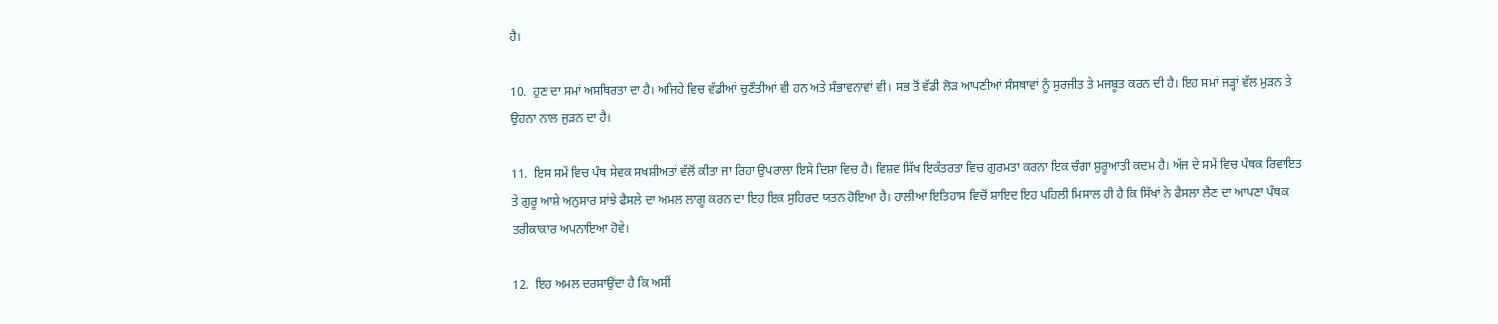ਹੈ।

10.  ਹੁਣ ਦਾ ਸਮਾਂ ਅਸਥਿਰਤਾ ਦਾ ਹੈ। ਅਜਿਹੇ ਵਿਚ ਵੱਡੀਆਂ ਚੁਣੌਤੀਆਂ ਵੀ ਹਨ ਅਤੇ ਸੰਭਾਵਨਾਵਾਂ ਵੀ। ਸਭ ਤੋਂ ਵੱਡੀ ਲੋੜ ਆਪਣੀਆਂ ਸੰਸਥਾਵਾਂ ਨੂੰ ਸੁਰਜੀਤ ਤੇ ਮਜਬੂਤ ਕਰਨ ਦੀ ਹੈ। ਇਹ ਸਮਾਂ ਜੜ੍ਹਾਂ ਵੱਲ ਮੁੜਨ ਤੇ ਉਹਨਾ ਨਾਲ ਜੁੜਨ ਦਾ ਹੈ।

11.  ਇਸ ਸਮੇਂ ਵਿਚ ਪੰਥ ਸੇਵਕ ਸਖਸ਼ੀਅਤਾਂ ਵੱਲੋਂ ਕੀਤਾ ਜਾ ਰਿਹਾ ਉਪਰਾਲਾ ਇਸੇ ਦਿਸ਼ਾ ਵਿਚ ਹੈ। ਵਿਸ਼ਵ ਸਿੱਖ ਇਕੱਤਰਤਾ ਵਿਚ ਗੁਰਮਤਾ ਕਰਨਾ ਇਕ ਚੰਗਾ ਸ਼ੁਰੂਆਤੀ ਕਦਮ ਹੈ। ਅੱਜ ਦੇ ਸਮੇਂ ਵਿਚ ਪੰਥਕ ਰਿਵਾਇਤ ਤੇ ਗੁਰੂ ਆਸ਼ੇ ਅਨੁਸਾਰ ਸਾਂਝੇ ਫੈਸਲੇ ਦਾ ਅਮਲ ਲਾਗੂ ਕਰਨ ਦਾ ਇਹ ਇਕ ਸੁਹਿਰਦ ਯਤਨ ਹੋਇਆ ਹੈ। ਹਾਲੀਆ ਇਤਿਹਾਸ ਵਿਚੋਂ ਸ਼ਾਇਦ ਇਹ ਪਹਿਲੀ ਮਿਸਾਲ ਹੀ ਹੈ ਕਿ ਸਿੱਖਾਂ ਨੇ ਫੈਸਲਾ ਲੈਣ ਦਾ ਆਪਣਾ ਪੰਥਕ ਤਰੀਕਾਕਾਰ ਅਪਨਾਇਆ ਹੋਵੇ।

12.  ਇਹ ਅਮਲ ਦਰਸਾਉਂਦਾ ਹੈ ਕਿ ਅਸੀਂ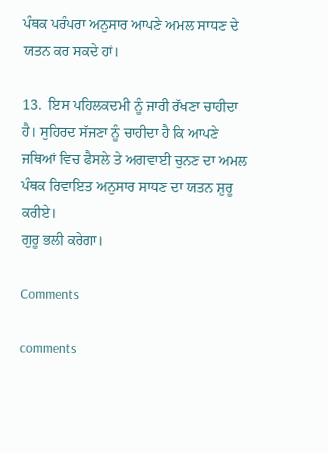ਪੰਥਕ ਪਰੰਪਰਾ ਅਨੁਸਾਰ ਆਪਣੇ ਅਮਲ ਸਾਧਣ ਦੇ ਯਤਨ ਕਰ ਸਕਦੇ ਹਾਂ।

13.  ਇਸ ਪਹਿਲਕਦਮੀ ਨੂੰ ਜਾਰੀ ਰੱਖਣਾ ਚਾਹੀਦਾ ਹੈ। ਸੁਹਿਰਦ ਸੱਜਣਾ ਨੂੰ ਚਾਹੀਦਾ ਹੈ ਕਿ ਆਪਣੇ ਜਥਿਆਂ ਵਿਚ ਫੈਸਲੇ ਤੇ ਅਗਵਾਈ ਚੁਨਣ ਦਾ ਅਮਲ ਪੰਥਕ ਰਿਵਾਇਤ ਅਨੁਸਾਰ ਸਾਧਣ ਦਾ ਯਤਨ ਸ਼ੁਰੂ ਕਰੀਏ।
ਗੁਰੂ ਭਲੀ ਕਰੇਗਾ।

Comments

comments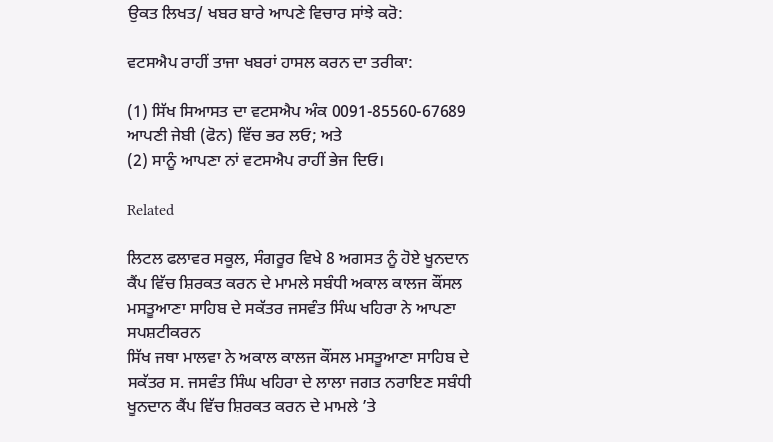ਉਕਤ ਲਿਖਤ/ ਖਬਰ ਬਾਰੇ ਆਪਣੇ ਵਿਚਾਰ ਸਾਂਝੇ ਕਰੋ:

ਵਟਸਐਪ ਰਾਹੀਂ ਤਾਜਾ ਖਬਰਾਂ ਹਾਸਲ ਕਰਨ ਦਾ ਤਰੀਕਾ:

(1) ਸਿੱਖ ਸਿਆਸਤ ਦਾ ਵਟਸਐਪ ਅੰਕ 0091-85560-67689 ਆਪਣੀ ਜੇਬੀ (ਫੋਨ) ਵਿੱਚ ਭਰ ਲਓ; ਅਤੇ
(2) ਸਾਨੂੰ ਆਪਣਾ ਨਾਂ ਵਟਸਐਪ ਰਾਹੀਂ ਭੇਜ ਦਿਓ।

Related

ਲਿਟਲ ਫਲਾਵਰ ਸਕੂਲ, ਸੰਗਰੂਰ ਵਿਖੇ 8 ਅਗਸਤ ਨੂੰ ਹੋਏ ਖੂਨਦਾਨ ਕੈਂਪ ਵਿੱਚ ਸ਼ਿਰਕਤ ਕਰਨ ਦੇ ਮਾਮਲੇ ਸਬੰਧੀ ਅਕਾਲ ਕਾਲਜ ਕੌਂਸਲ ਮਸਤੂਆਣਾ ਸਾਹਿਬ ਦੇ ਸਕੱਤਰ ਜਸਵੰਤ ਸਿੰਘ ਖਹਿਰਾ ਨੇ ਆਪਣਾ ਸਪਸ਼ਟੀਕਰਨ
ਸਿੱਖ ਜਥਾ ਮਾਲਵਾ ਨੇ ਅਕਾਲ ਕਾਲਜ ਕੌਂਸਲ ਮਸਤੂਆਣਾ ਸਾਹਿਬ ਦੇ ਸਕੱਤਰ ਸ. ਜਸਵੰਤ ਸਿੰਘ ਖਹਿਰਾ ਦੇ ਲਾਲਾ ਜਗਤ ਨਰਾਇਣ ਸਬੰਧੀ ਖੂਨਦਾਨ ਕੈਂਪ ਵਿੱਚ ਸ਼ਿਰਕਤ ਕਰਨ ਦੇ ਮਾਮਲੇ ’ਤੇ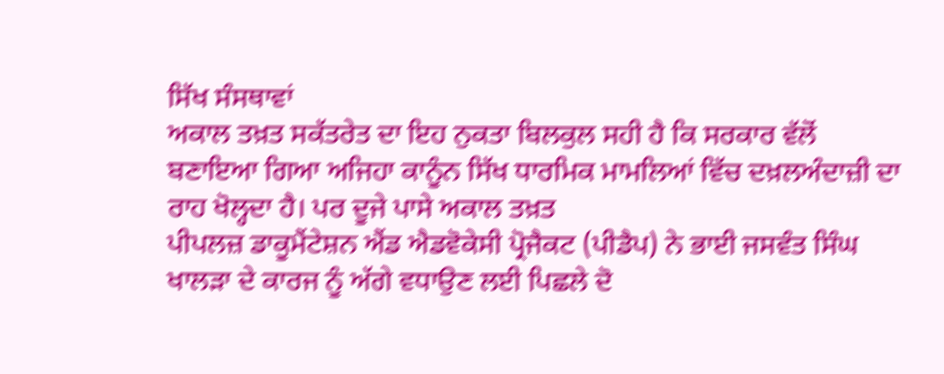ਸਿੱਖ ਸੰਸਥਾਵਾਂ
ਅਕਾਲ ਤਖ਼ਤ ਸਕੱਤਰੇਤ ਦਾ ਇਹ ਨੁਕਤਾ ਬਿਲਕੁਲ ਸਹੀ ਹੈ ਕਿ ਸਰਕਾਰ ਵੱਲੋਂ ਬਣਾਇਆ ਗਿਆ ਅਜਿਹਾ ਕਾਨੂੰਨ ਸਿੱਖ ਧਾਰਮਿਕ ਮਾਮਲਿਆਂ ਵਿੱਚ ਦਖ਼ਲਅੰਦਾਜ਼ੀ ਦਾ ਰਾਹ ਖੋਲ੍ਹਦਾ ਹੈ। ਪਰ ਦੂਜੇ ਪਾਸੇ ਅਕਾਲ ਤਖ਼ਤ
ਪੀਪਲਜ਼ ਡਾਕੂਮੈਂਟੇਸ਼ਨ ਐਂਡ ਐਡਵੋਕੇਸੀ ਪ੍ਰੋਜੈਕਟ (ਪੀਡੈਪ) ਨੇ ਭਾਈ ਜਸਵੰਤ ਸਿੰਘ ਖਾਲੜਾ ਦੇ ਕਾਰਜ ਨੂੰ ਅੱਗੇ ਵਧਾਉਣ ਲਈ ਪਿਛਲੇ ਦੋ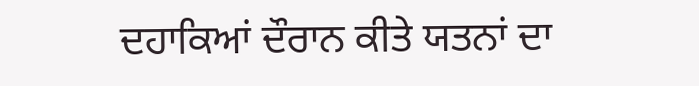ਦਹਾਕਿਆਂ ਦੌਰਾਨ ਕੀਤੇ ਯਤਨਾਂ ਦਾ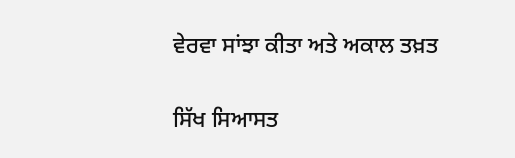ਵੇਰਵਾ ਸਾਂਝਾ ਕੀਤਾ ਅਤੇ ਅਕਾਲ ਤਖ਼ਤ

ਸਿੱਖ ਸਿਆਸਤ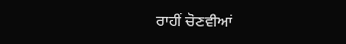ਰਾਹੀਂ ਚੋਣਵੀਆਂ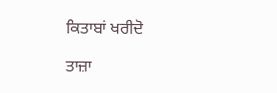ਕਿਤਾਬਾਂ ਖਰੀਦੋ

ਤਾਜ਼ਾ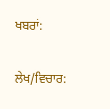ਖਬਰਾਂ:

ਲੇਖ/ਵਿਚਾਰ: